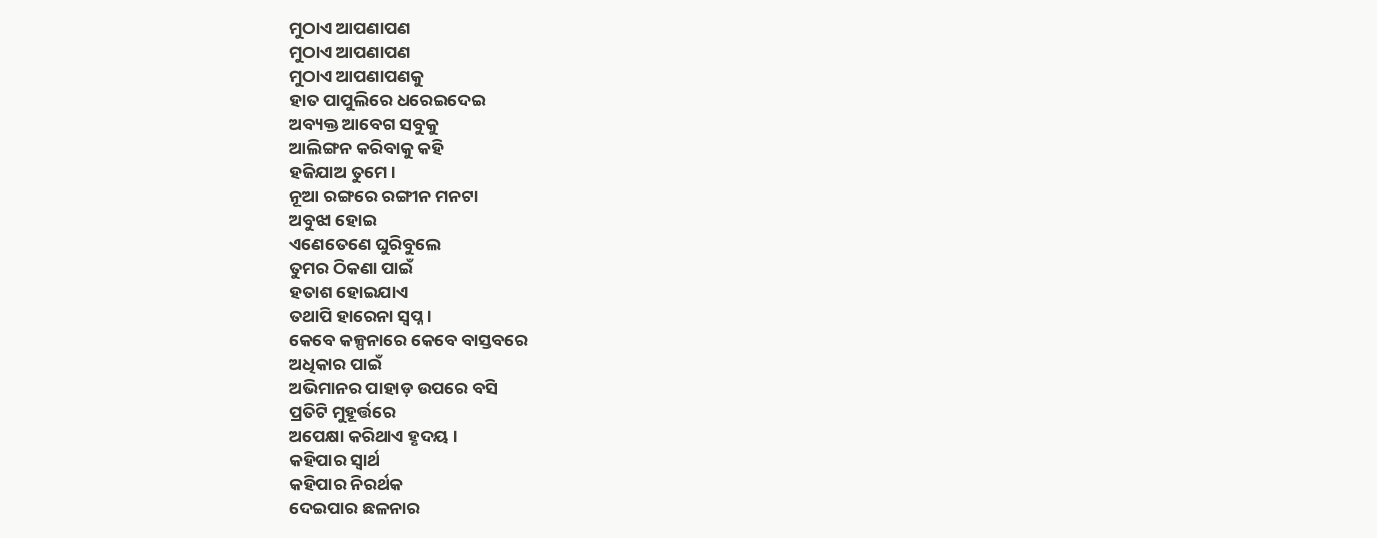ମୁଠାଏ ଆପଣାପଣ
ମୁଠାଏ ଆପଣାପଣ
ମୁଠାଏ ଆପଣାପଣକୁ
ହାତ ପାପୁଲିରେ ଧରେଇଦେଇ
ଅବ୍ୟକ୍ତ ଆବେଗ ସବୁକୁ
ଆଲିଙ୍ଗନ କରିବାକୁ କହି
ହଜିଯାଅ ତୁମେ ।
ନୂଆ ରଙ୍ଗରେ ରଙ୍ଗୀନ ମନଟା
ଅବୁଝା ହୋଇ
ଏଣେତେଣେ ଘୁରିବୁଲେ
ତୁମର ଠିକଣା ପାଇଁ
ହତାଶ ହୋଇଯାଏ
ତଥାପି ହାରେନା ସ୍ୱପ୍ନ ।
କେବେ କଳ୍ପନାରେ କେବେ ବାସ୍ତବରେ
ଅଧିକାର ପାଇଁ
ଅଭିମାନର ପାହାଡ଼ ଉପରେ ବସି
ପ୍ରତିଟି ମୁହୂର୍ତ୍ତରେ
ଅପେକ୍ଷା କରିଥାଏ ହୃଦୟ ।
କହିପାର ସ୍ୱାର୍ଥ
କହିପାର ନିରର୍ଥକ
ଦେଇପାର ଛଳନାର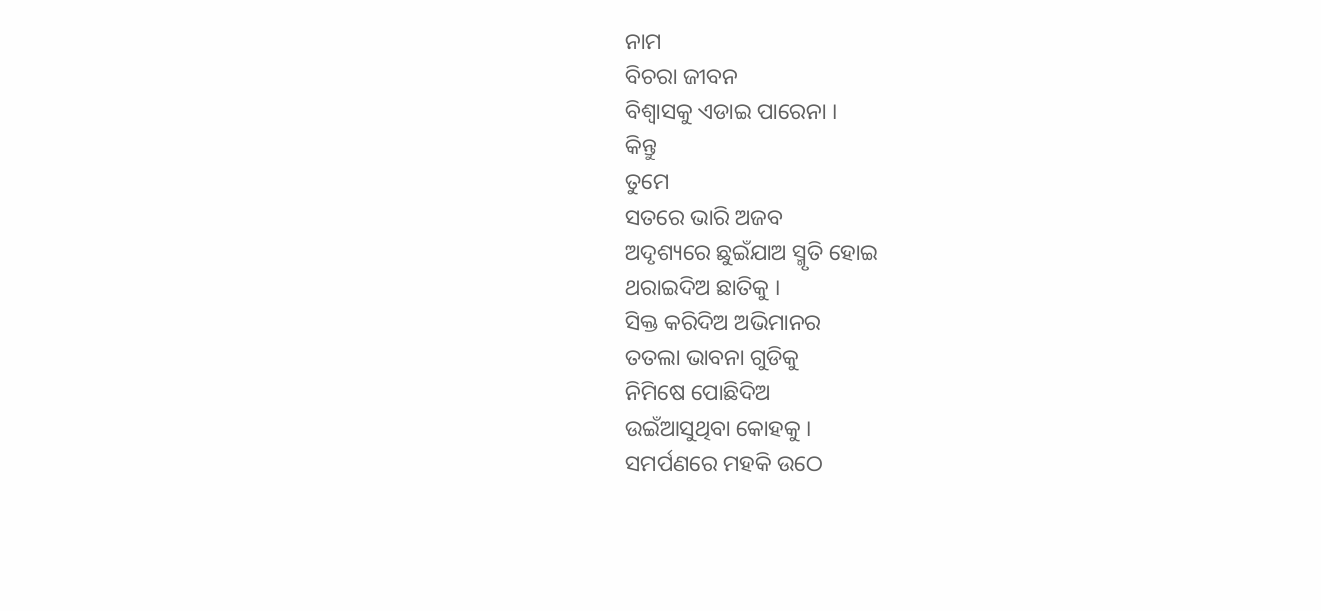ନାମ
ବିଚରା ଜୀବନ
ବିଶ୍ୱାସକୁ ଏଡାଇ ପାରେନା ।
କିନ୍ତୁ
ତୁମେ
ସତରେ ଭାରି ଅଜବ
ଅଦୃଶ୍ୟରେ ଛୁଇଁଯାଅ ସ୍ମୃତି ହୋଇ
ଥରାଇଦିଅ ଛାତିକୁ ।
ସିକ୍ତ କରିଦିଅ ଅଭିମାନର
ତତଲା ଭାବନା ଗୁଡିକୁ
ନିମିଷେ ପୋଛିଦିଅ
ଉଇଁଆସୁଥିବା କୋହକୁ ।
ସମର୍ପଣରେ ମହକି ଉଠେ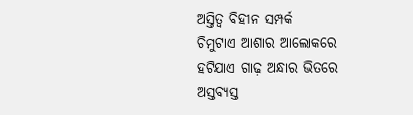ଅସ୍ତିତ୍ୱ ବିହୀନ ସମ୍ପର୍କ
ଚିମୁଟାଏ ଆଶାର ଆଲୋକରେ
ହଟିଯାଏ ଗାଢ଼ ଅନ୍ଧାର ଭିତରେ
ଅସ୍ତବ୍ୟସ୍ତ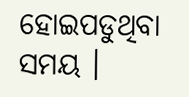ହୋଇପଡୁଥିବା
ସମୟ ।